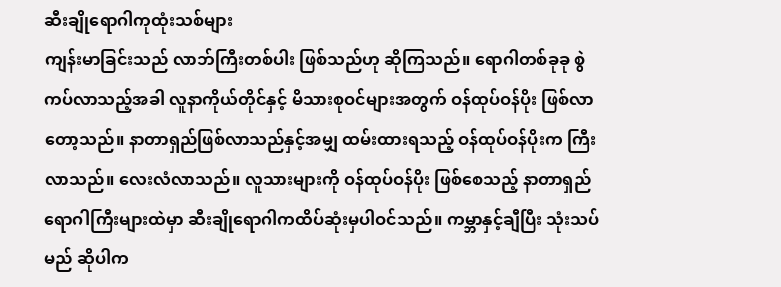ဆီးချိုရောဂါကုထုံးသစ်များ
ကျန်းမာခြင်းသည် လာဘ်ကြီးတစ်ပါး ဖြစ်သည်ဟု ဆိုကြသည်။ ရောဂါတစ်ခုခု စွဲကပ်လာသည့်အခါ လူနာကိုယ်တိုင်နှင့် မိသားစုဝင်များအတွက် ဝန်ထုပ်ဝန်ပိုး ဖြစ်လာတော့သည်။ နာတာရှည်ဖြစ်လာသည်နှင့်အမျှ ထမ်းထားရသည့် ဝန်ထုပ်ဝန်ပိုးက ကြီးလာသည်။ လေးလံလာသည်။ လူသားများကို ဝန်ထုပ်ဝန်ပိုး ဖြစ်စေသည့် နာတာရှည်ရောဂါကြီးများထဲမှာ ဆီးချိုရောဂါကထိပ်ဆုံးမှပါဝင်သည်။ ကမ္ဘာနှင့်ချီပြီး သုံးသပ်မည် ဆိုပါက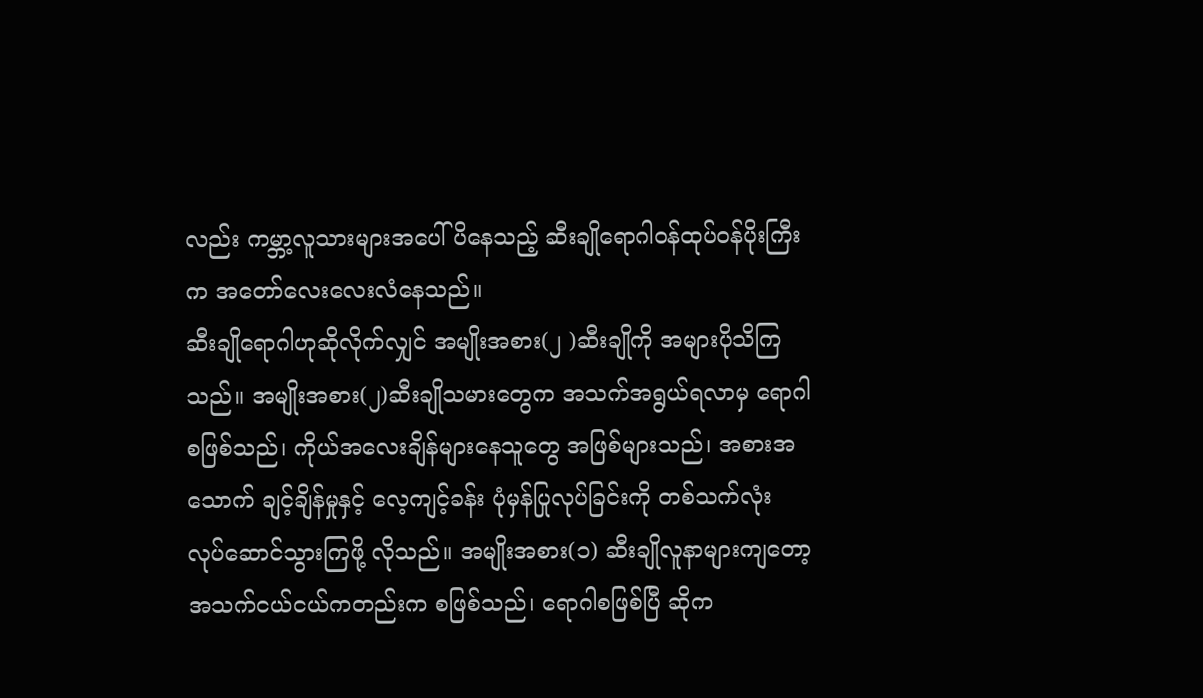လည်း ကမ္ဘာ့လူသားများအပေါ် ပိနေသည့် ဆီးချိုရောဂါဝန်ထုပ်ဝန်ပိုးကြီးက အတော်လေးလေးလံနေသည်။
ဆီးချိုရောဂါဟုဆိုလိုက်လျှင် အမျိုးအစား(၂ )ဆီးချိုကို အများပိုသိကြသည်။ အမျိုးအစား(၂)ဆီးချိုသမားတွေက အသက်အရွယ်ရလာမှ ရောဂါစဖြစ်သည်၊ ကိုယ်အလေးချိန်များနေသူတွေ အဖြစ်များသည်၊ အစားအသောက် ချင့်ချိန်မှုနှင့် လေ့ကျင့်ခန်း ပုံမှန်ပြုလုပ်ခြင်းကို တစ်သက်လုံး လုပ်ဆောင်သွားကြဖို့ လိုသည်။ အမျိုးအစား(၁) ဆီးချိုလူနာများကျတော့ အသက်ငယ်ငယ်ကတည်းက စဖြစ်သည်၊ ရောဂါစဖြစ်ပြီ ဆိုက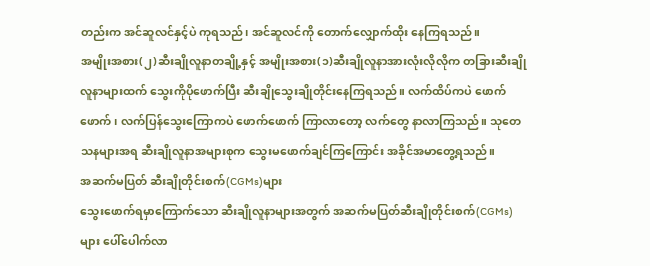တည်းက အင်ဆူလင်နှင့်ပဲ ကုရသည်၊ အင်ဆူလင်ကို တောက်လျှောက်ထိုး နေကြရသည်။
အမျိုးအစား(၂)ဆီးချိုလူနာတချို့နှင့် အမျိုးအစား(၁)ဆီးချိုလူနာအားလုံးလိုလိုက တခြားဆီးချိုလူနာများထက် သွေးကိုပိုဖောက်ပြီး ဆီးချိုသွေးချိုတိုင်းနေကြရသည်။ လက်ထိပ်ကပဲ ဖောက်ဖောက်၊ လက်ပြန်သွေးကြောကပဲ ဖောက်ဖောက် ကြာလာတော့ လက်တွေ နာလာကြသည်။ သုတေသနများအရ ဆီးချိုလူနာအများစုက သွေးမဖောက်ချင်ကြကြောင်း အခိုင်အမာတွေ့ရသည်။
အဆက်မပြတ် ဆီးချိုတိုင်းစက်(CGMs)များ
သွေးဖောက်ရမှာကြောက်သော ဆီးချိုလူနာများအတွက် အဆက်မပြတ်ဆီးချိုတိုင်းစက်(CGMs) များ ပေါ်ပေါက်လာ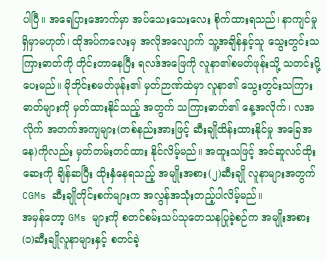ပါပြီ။ အရေပြားအောက်မှာ အပ်သေးသေးလေး စိုက်ထားရသည်၊ နာကျင်မှုရှိမှာမဟုတ်၊ ထိုအပ်ကလေးမှ အလိုအလျောက် သူ့အချိန်နှင့်သူ သွေးတွင်းသကြားဓာတ်ကို တိုင်းတာနေပြီး ရလဒ်အဖြေကို လူနာ၏စမတ်ဖုန်းသို့ သတင်းပို့ပေးမည်။ မိုဘိုင်းစမတ်ဖုန်း၏ မှတ်ဉာဏ်ထဲမှာ လူနာ၏ သွေးတွင်းသကြားဓာတ်များကို မှတ်ထားနိုင်သည့် အတွက် သကြားဓာတ်၏ နေ့အလိုက်၊ လအလိုက် အတက်အကျများ(တစ်နည်းအားဖြင့် ဆီးချိုထိန်းထားနိုင်မှု အခြေအနေ)ကိုလည်း မှတ်တမ်းတင်ထား နိုင်လိမ့်မည်။ အထူးသဖြင့် အင်ဆူလင်ထိုးဆေးကို ချိန်ဆပြီး ထိုးနှံနေရသည့် အမျိုးအစား(၂)ဆီးချို လူနာများအတွက် CGMs ဆီးချိုတိုင်းစက်များက အလွန်အသုံးတည့်ပါလိမ့်မည်။
အမှန်တော့ GMs များကို စတင်စမ်းသပ်သုတေသနပြုခဲ့စဉ်က အမျိုးအစား(၁)ဆီးချိုလူနာများနှင့် စတင်ခဲ့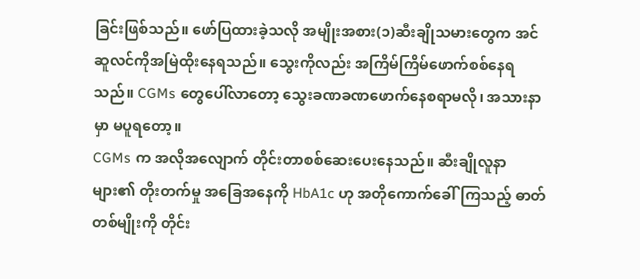ခြင်းဖြစ်သည်။ ဖော်ပြထားခဲ့သလို အမျိုးအစား(၁)ဆီးချိုသမားတွေက အင်ဆူလင်ကိုအမြဲထိုးနေရသည်။ သွေးကိုလည်း အကြိမ်ကြိမ်ဖောက်စစ်နေရသည်။ CGMs တွေပေါ်လာတော့ သွေးခဏခဏဖောက်နေစရာမလို၊ အသားနာမှာ မပူရတော့။
CGMs က အလိုအလျောက် တိုင်းတာစစ်ဆေးပေးနေသည်။ ဆီးချိုလူနာများ၏ တိုးတက်မှု အခြေအနေကို HbA1c ဟု အတိုကောက်ခေါ်ကြသည့် ဓာတ်တစ်မျိုးကို တိုင်း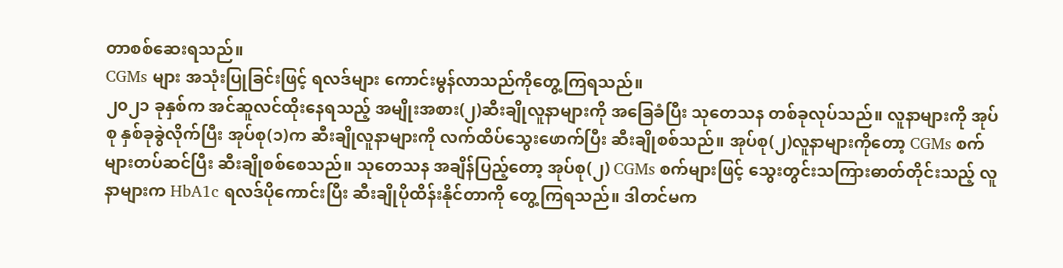တာစစ်ဆေးရသည်။
CGMs များ အသုံးပြုခြင်းဖြင့် ရလဒ်များ ကောင်းမွန်လာသည်ကိုတွေ့ကြရသည်။
၂၀၂၁ ခုနှစ်က အင်ဆူလင်ထိုးနေရသည့် အမျိုးအစား(၂)ဆီးချိုလူနာများကို အခြေခံပြီး သုတေသန တစ်ခုလုပ်သည်။ လူနာများကို အုပ်စု နှစ်ခုခွဲလိုက်ပြီး အုပ်စု(၁)က ဆီးချိုလူနာများကို လက်ထိပ်သွေးဖောက်ပြီး ဆီးချိုစစ်သည်။ အုပ်စု(၂)လူနာများကိုတော့ CGMs စက်များတပ်ဆင်ပြီး ဆီးချိုစစ်စေသည်။ သုတေသန အချိန်ပြည့်တော့ အုပ်စု(၂) CGMs စက်များဖြင့် သွေးတွင်းသကြားဓာတ်တိုင်းသည့် လူနာများက HbA1c ရလဒ်ပိုကောင်းပြီး ဆီးချိုပိုထိန်းနိုင်တာကို တွေ့ကြရသည်။ ဒါတင်မက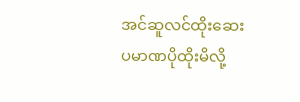အင်ဆူလင်ထိုးဆေးပမာဏပိုထိုးမိလို့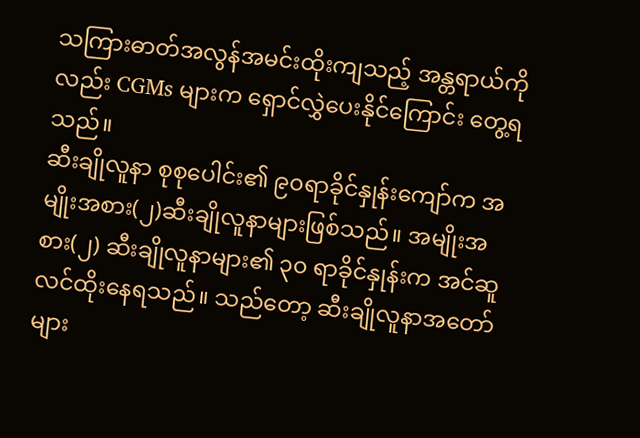သကြားဓာတ်အလွန်အမင်းထိုးကျသည့် အန္တရာယ်ကိုလည်း CGMs များက ရှောင်လွှဲပေးနိုင်ကြောင်း တွေ့ရသည်။
ဆီးချိုလူနာ စုစုပေါင်း၏ ၉၀ရာခိုင်နှုန်းကျော်က အမျိုးအစား(၂)ဆီးချိုလူနာများဖြစ်သည်။ အမျိုးအစား(၂) ဆီးချိုလူနာများ၏ ၃၀ ရာခိုင်နှုန်းက အင်ဆူလင်ထိုးနေရသည်။ သည်တော့ ဆီးချိုလူနာအတော်များ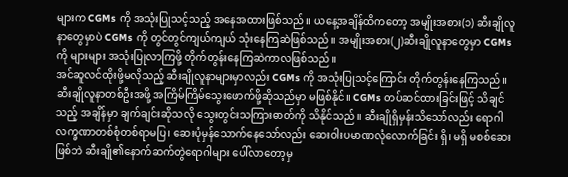များက CGMs ကို အသုံးပြုသင့်သည့် အနေအထားဖြစ်သည်။ ယနေ့အချိန်ထိကတော့ အမျိုးအစား(၁) ဆီးချိုလူနာတွေမှာပဲ CGMs ကို တွင်တွင်ကျယ်ကျယ် သုံးနေကြဆဲဖြစ်သည်။ အမျိုးအစား(၂)ဆီးချိုလူနာတွေမှာ CGMs ကို များများ အသုံးပြုလာကြဖို့ တိုက်တွန်းနေကြဆဲကာလဖြစ်သည်။
အင်ဆူလင်ထိုးဖို့မလိုသည့် ဆီးချိုလူနာများမှာလည်း CGMs ကို အသုံးပြုသင့်ကြောင်း တိုက်တွန်းနေကြသည်။ ဆီးချိုလူနာတစ်ဦးအဖို့ အကြိမ်ကြိမ်သွေးဖောက်ဖို့ဆိုသည်မှာ မဖြစ်နိုင်။ CGMs တပ်ဆင်ထားခြင်းဖြင့် သိချင်သည့် အချိန်မှာ ချက်ချင်းဆိုသလို သွေးတွင်းသကြားဓာတ်ကို သိနိုင်သည်။ ဆီးချိုရှိမှန်းသိသော်လည်း ရောဂါလက္ခဏာတစ်စုံတစ်ရာမပြ၊ ဆေးပုံမှန်သောက်နေသော်လည်း ဆေးဝါးပမာဏလုံလောက်ခြင်း ရှိ၊ မရှိ မစစ်ဆေးဖြစ်ဘဲ ဆီးချို၏နောက်ဆက်တွဲရောဂါများ ပေါ်လာတော့မှ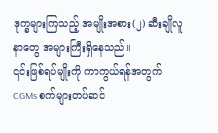ဒုက္ခများကြသည့် အမျိုးအစား(၂) ဆီးချိုလူနာတွေ အများကြီးရှိနေသည်။
၎င်းဖြစ်ရပ်မျိုးကို ကာကွယ်ရန်အတွက် CGMs စက်များတပ်ဆင်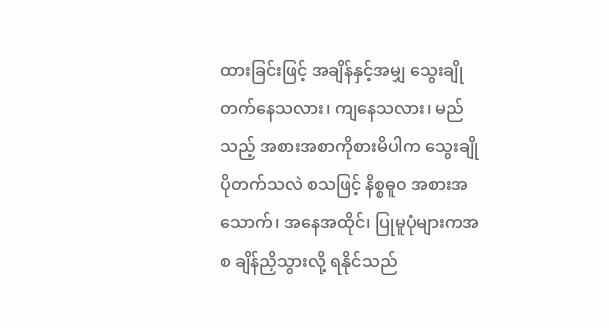ထားခြင်းဖြင့် အချိန်နှင့်အမျှ သွေးချိုတက်နေသလား၊ ကျနေသလား၊ မည်သည့် အစားအစာကိုစားမိပါက သွေးချိုပိုတက်သလဲ စသဖြင့် နိစ္စဓူ၀ အစားအသောက်၊ အနေအထိုင်၊ ပြုမူပုံများကအစ ချိန်ညှိသွားလို့ ရနိုင်သည်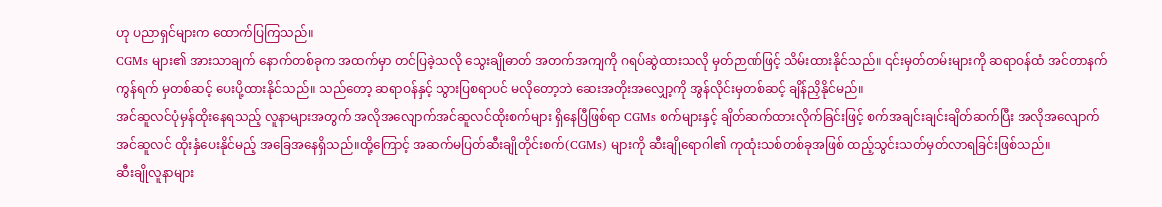ဟု ပညာရှင်များက ထောက်ပြကြသည်။
CGMs များ၏ အားသာချက် နောက်တစ်ခုက အထက်မှာ တင်ပြခဲ့သလို သွေးချိုဓာတ် အတက်အကျကို ဂရပ်ဆွဲထားသလို မှတ်ဉာဏ်ဖြင့် သိမ်းထားနိုင်သည်။ ၎င်းမှတ်တမ်းများကို ဆရာဝန်ထံ အင်တာနက်ကွန်ရက် မှတစ်ဆင့် ပေးပို့ထားနိုင်သည်။ သည်တော့ ဆရာဝန်နှင့် သွားပြစရာပင် မလိုတော့ဘဲ ဆေးအတိုးအလျှော့ကို အွန်လိုင်းမှတစ်ဆင့် ချိန်ညှိနိုင်မည်။
အင်ဆူလင်ပုံမှန်ထိုးနေရသည့် လူနာများအတွက် အလိုအလျောက်အင်ဆူလင်ထိုးစက်များ ရှိနေပြီဖြစ်ရာ CGMs စက်များနှင့် ချိတ်ဆက်ထားလိုက်ခြင်းဖြင့် စက်အချင်းချင်းချိတ်ဆက်ပြီး အလိုအလျောက် အင်ဆူလင် ထိုးနှံပေးနိုင်မည့် အခြေအနေရှိသည်။ထို့ကြောင့် အဆက်မပြတ်ဆီးချိုတိုင်းစက်(CGMs) များကို ဆီးချိုရောဂါ၏ ကုထုံးသစ်တစ်ခုအဖြစ် ထည့်သွင်းသတ်မှတ်လာရခြင်းဖြစ်သည်။
ဆီးချိုလူနာများ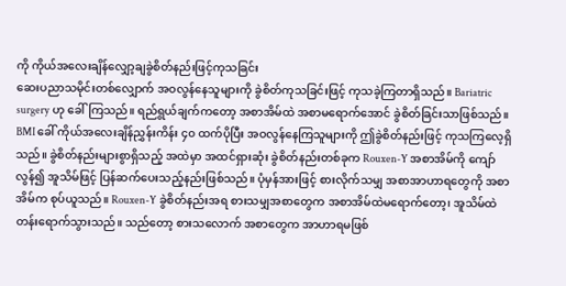ကို ကိုယ်အလေးချိန်လျှော့ချခွဲစိတ်နည်းဖြင့်ကုသခြင်း
ဆေးပညာသမိုင်းတစ်လျှောက် အဝလွန်နေသူများကို ခွဲစိတ်ကုသခြင်းဖြင့် ကုသခဲ့ကြတာရှိသည်။ Bariatric surgery ဟု ခေါ်ကြသည်။ ရည်ရွယ်ချက်ကတော့ အစာအိမ်ထဲ အစာမရောက်အောင် ခွဲစိတ်ခြင်းသာဖြစ်သည်။ BMI ခေါ် ကိုယ်အလေးချိန်ညွှန်းကိန်း ၄၀ ထက်ပိုပြီး အဝလွန်နေကြသူများကို ဤခွဲစိတ်နည်းဖြင့် ကုသကြလေ့ရှိသည်။ ခွဲစိတ်နည်းများစွာရှိသည့် အထဲမှာ အထင်ရှားဆုံး ခွဲစိတ်နည်းတစ်ခုက Rouxen-Y အစာအိမ်ကို ကျော်လွန်၍ အူသိမ်ဖြင့် ပြန်ဆက်ပေးသည့်နည်းဖြစ်သည်။ ပုံမှန်အားဖြင့် စားလိုက်သမျှ အစာအာဟာရတွေကို အစာအိမ်က စုပ်ယူသည်။ Rouxen-Y ခွဲစိတ်နည်းအရ စားသမျှအစာတွေက အစာအိမ်ထဲမရောက်တော့၊ အူသိမ်ထဲ တန်းရောက်သွားသည်။ သည်တော့ စားသလောက် အစာတွေက အာဟာရမဖြစ်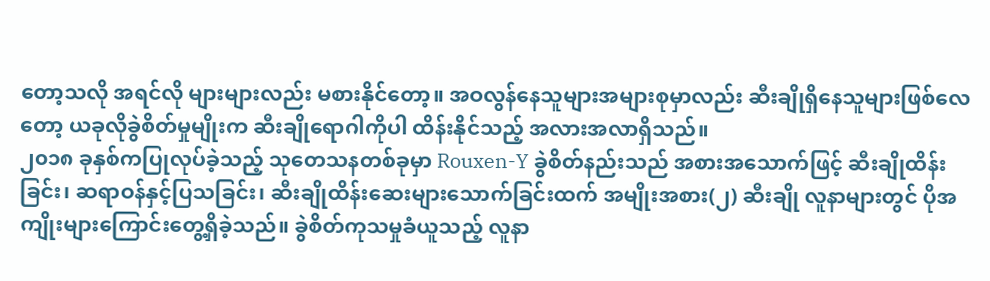တော့သလို အရင်လို များများလည်း မစားနိုင်တော့။ အဝလွန်နေသူများအများစုမှာလည်း ဆီးချိုရှိနေသူများဖြစ်လေတော့ ယခုလိုခွဲစိတ်မှုမျိုးက ဆီးချိုရောဂါကိုပါ ထိန်းနိုင်သည့် အလားအလာရှိသည်။
၂၀၁၈ ခုနှစ်ကပြုလုပ်ခဲ့သည့် သုတေသနတစ်ခုမှာ Rouxen-Y ခွဲစိတ်နည်းသည် အစားအသောက်ဖြင့် ဆီးချိုထိန်းခြင်း၊ ဆရာဝန်နှင့်ပြသခြင်း၊ ဆီးချိုထိန်းဆေးများသောက်ခြင်းထက် အမျိုးအစား(၂) ဆီးချို လူနာများတွင် ပိုအကျိုးများကြောင်းတွေ့ရှိခဲ့သည်။ ခွဲစိတ်ကုသမှုခံယူသည့် လူနာ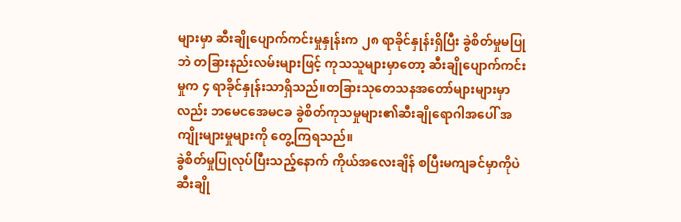များမှာ ဆီးချိုပျောက်ကင်းမှုနှုန်းက ၂၈ ရာခိုင်နှုန်းရှိပြီး ခွဲစိတ်မှုမပြုဘဲ တခြားနည်းလမ်းများဖြင့် ကုသသူများမှာတော့ ဆီးချိုပျောက်ကင်းမှုက ၄ ရာခိုင်နှုန်းသာရှိသည်။တခြားသုတေသနအတော်များများမှာလည်း ဘမေငအေမငခ ခွဲစိတ်ကုသမှုများ၏ဆီးချိုရောဂါအပေါ် အကျိုးများမှုများကို တွေ့ကြရသည်။
ခွဲစိတ်မှုပြုလုပ်ပြီးသည့်နောက် ကိုယ်အလေးချိန် စပြီးမကျခင်မှာကိုပဲ ဆီးချို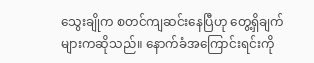သွေးချိုက စတင်ကျဆင်းနေပြီဟု တွေ့ရှိချက်များကဆိုသည်။ နောက်ခံအကြောင်းရင်းကို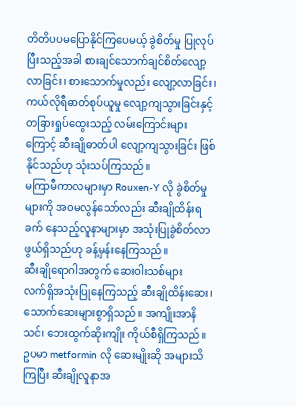တိတိပပမပြောနိုင်ကြပေမယ့် ခွဲစိတ်မှု ပြုလုပ်ပြီးသည့်အခါ စားချင်သောက်ချင်စိတ်လျော့လာခြင်း၊ စားသောက်မှုလည်း လျော့လာခြင်း၊ ကယ်လိုရီဓာတ်စုပ်ယူမှု လျော့ကျသွားခြင်းနှင့် တခြားရှုပ်ထွေးသည့် လမ်းကြောင်းများကြောင့် ဆီးချိုဓာတ်ပါ လျော့ကျသွားခြင်း ဖြစ်နိုင်သည်ဟု သုံးသပ်ကြသည်။
မကြာမီကာလများမှာ Rouxen-Y လို ခွဲစိတ်မှုများကို အဝမလွန်သော်လည်း ဆီးချိုထိန်းရခက် နေသည့်လူနာများမှာ အသုံးပြုခွဲစိတ်လာဖွယ်ရှိသည်ဟု ခန့်မှန်းနေကြသည်။
ဆီးချိုရောဂါအတွက် ဆေးဝါးသစ်များ
လက်ရှိအသုံးပြုနေကြသည့် ဆီးချိုထိန်းဆေး၊ သောက်ဆေးများစွာရှိသည်။ အကျိုးအာနိသင်၊ ဘေးထွက်ဆိုးကျိုး ကိုယ်စီရှိကြသည်။
ဥပမာ metformin လို ဆေးမျိုးဆို အများသိကြပြီး ဆီးချိုလူနာအ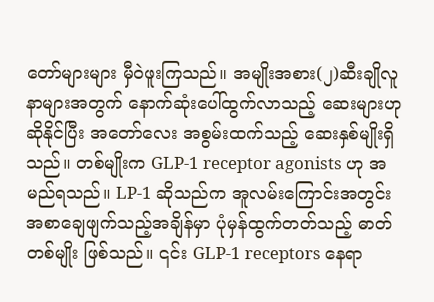တော်များများ မှီဝဲဖူးကြသည်။ အမျိုးအစား(၂)ဆီးချိုလူနာများအတွက် နောက်ဆုံးပေါ်ထွက်လာသည့် ဆေးများဟု ဆိုနိုင်ပြီး အတော်လေး အစွမ်းထက်သည့် ဆေးနှစ်မျိုးရှိသည်။ တစ်မျိုးက GLP-1 receptor agonists ဟု အမည်ရသည်။ LP-1 ဆိုသည်က အူလမ်းကြောင်းအတွင်း အစာချေဖျက်သည့်အချိန်မှာ ပုံမှန်ထွက်တတ်သည့် ဓာတ်တစ်မျိုး ဖြစ်သည်။ ၎င်း GLP-1 receptors နေရာ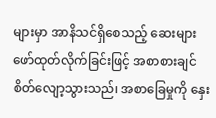များမှာ အာနိသင်ရှိစေသည့် ဆေးများဖော်ထုတ်လိုက်ခြင်းဖြင့် အစာစားချင် စိတ်လျော့သွားသည်၊ အစာခြေမှုကို နှေး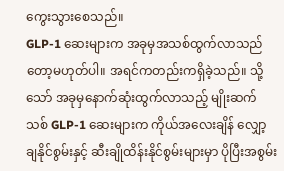ကွေးသွားစေသည်။
GLP-1 ဆေးများက အခုမှအသစ်ထွက်လာသည်တော့မဟုတ်ပါ။ အရင်ကတည်းကရှိခဲ့သည်။ သို့သော် အခုမှနောက်ဆုံးထွက်လာသည့် မျိုးဆက်သစ် GLP-1 ဆေးများက ကိုယ်အလေးချိန် လျှော့ချနိုင်စွမ်းနှင့် ဆီးချိုထိန်းနိုင်စွမ်းများမှာ ပိုပြီးအစွမ်း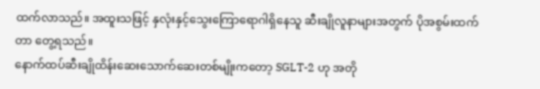ထက်လာသည်။ အထူးသဖြင့် နှလုံးနှင့်သွေးကြောရောဂါရှိနေသူ ဆီးချိုလူနာများအတွက် ပိုအစွမ်းထက်တာ တွေ့ရသည်။
နောက်ထပ်ဆီးချိုထိန်းဆေးသောက်ဆေးတစ်မျိုးကတော့ SGLT-2 ဟု အတို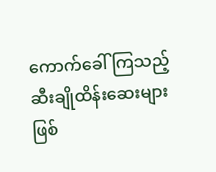ကောက်ခေါ်ကြသည့် ဆီးချိုထိန်းဆေးများဖြစ်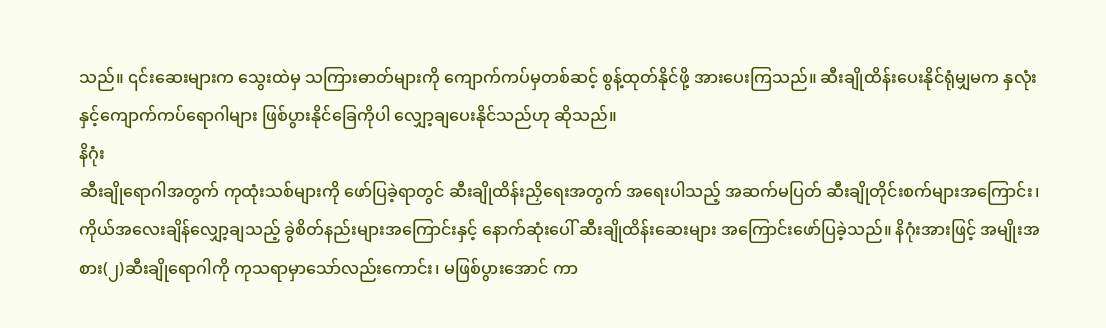သည်။ ၎င်းဆေးများက သွေးထဲမှ သကြားဓာတ်များကို ကျောက်ကပ်မှတစ်ဆင့် စွန့်ထုတ်နိုင်ဖို့ အားပေးကြသည်။ ဆီးချိုထိန်းပေးနိုင်ရုံမျှမက နှလုံးနှင့်ကျောက်ကပ်ရောဂါများ ဖြစ်ပွားနိုင်ခြေကိုပါ လျှော့ချပေးနိုင်သည်ဟု ဆိုသည်။
နိဂုံး
ဆီးချိုရောဂါအတွက် ကုထုံးသစ်များကို ဖော်ပြခဲ့ရာတွင် ဆီးချိုထိန်းညှိရေးအတွက် အရေးပါသည့် အဆက်မပြတ် ဆီးချိုတိုင်းစက်များအကြောင်း၊ ကိုယ်အလေးချိန်လျှော့ချသည့် ခွဲစိတ်နည်းများအကြောင်းနှင့် နောက်ဆုံးပေါ် ဆီးချိုထိန်းဆေးများ အကြောင်းဖော်ပြခဲ့သည်။ နိဂုံးအားဖြင့် အမျိုးအစား(၂)ဆီးချိုရောဂါကို ကုသရာမှာသော်လည်းကောင်း၊ မဖြစ်ပွားအောင် ကာ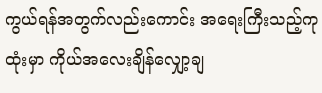ကွယ်ရန်အတွက်လည်းကောင်း အရေးကြီးသည့်ကုထုံးမှာ ကိုယ်အလေးချိန်လျှော့ချ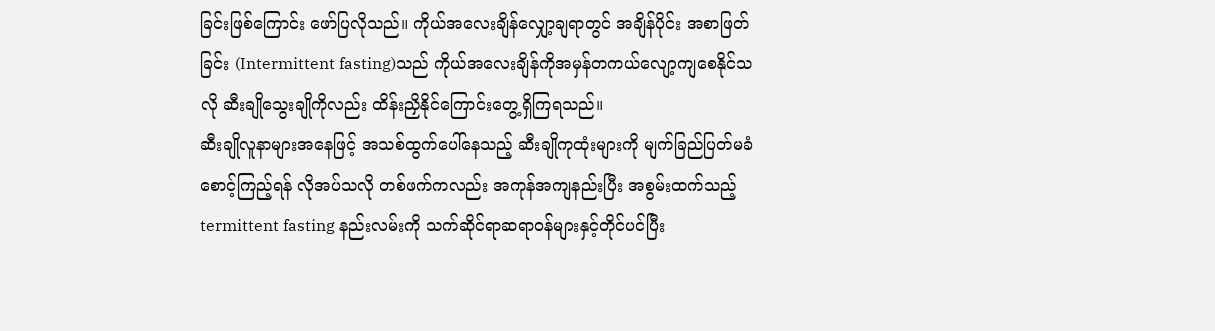ခြင်းဖြစ်ကြောင်း ဖော်ပြလိုသည်။ ကိုယ်အလေးချိန်လျှော့ချရာတွင် အချိန်ပိုင်း အစာဖြတ်ခြင်း (Intermittent fasting)သည် ကိုယ်အလေးချိန်ကိုအမှန်တကယ်လျော့ကျစေနိုင်သလို ဆီးချိုသွေးချိုကိုလည်း ထိန်းညှိနိုင်ကြောင်းတွေ့ရှိကြရသည်။
ဆီးချိုလူနာများအနေဖြင့် အသစ်ထွက်ပေါ်နေသည့် ဆီးချိုကုထုံးများကို မျက်ခြည်ပြတ်မခံ စောင့်ကြည့်ရန် လိုအပ်သလို တစ်ဖက်ကလည်း အကုန်အကျနည်းပြီး အစွမ်းထက်သည့် termittent fasting နည်းလမ်းကို သက်ဆိုင်ရာဆရာဝန်များနှင့်တိုင်ပင်ပြီး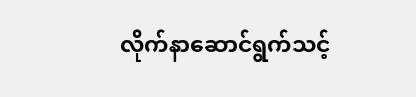လိုက်နာဆောင်ရွက်သင့်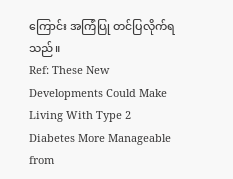ကြောင်း အကြံပြု တင်ပြလိုက်ရသည်။
Ref: These New Developments Could Make Living With Type 2 Diabetes More Manageable from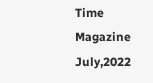Time Magazine July,2022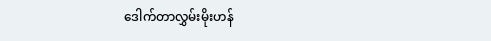ဒေါက်တာလွှမ်းမိုးဟန်